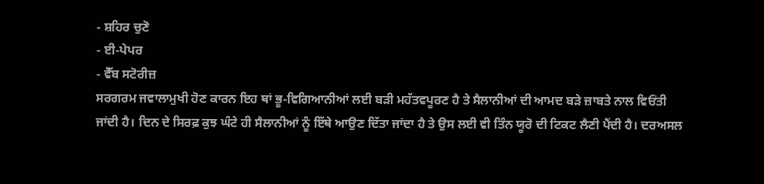- ਸ਼ਹਿਰ ਚੁਣੋ
- ਈ-ਪੇਪਰ
- ਵੈੱਬ ਸਟੋਰੀਜ਼
ਸਰਗਰਮ ਜਵਾਲਾਮੁਖੀ ਹੋਣ ਕਾਰਨ ਇਹ ਥਾਂ ਭੂ-ਵਿਗਿਆਨੀਆਂ ਲਈ ਬੜੀ ਮਹੱਤਵਪੂਰਣ ਹੈ ਤੇ ਸੈਲਾਨੀਆਂ ਦੀ ਆਮਦ ਬੜੇ ਜ਼ਾਬਤੇ ਨਾਲ ਵਿਓਂਤੀ ਜਾਂਦੀ ਹੈ। ਦਿਨ ਦੇ ਸਿਰਫ਼ ਕੁਝ ਘੰਟੇ ਹੀ ਸੈਲਾਨੀਆਂ ਨੂੰ ਇੱਥੇ ਆਉਣ ਦਿੱਤਾ ਜਾਂਦਾ ਹੈ ਤੇ ਉਸ ਲਈ ਵੀ ਤਿੰਨ ਯੂਰੋ ਦੀ ਟਿਕਟ ਲੈਣੀ ਪੈਂਦੀ ਹੈ। ਦਰਅਸਲ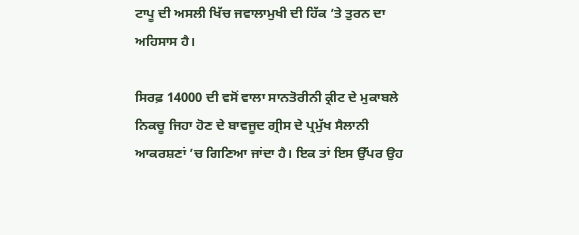ਟਾਪੂ ਦੀ ਅਸਲੀ ਖਿੱਚ ਜਵਾਲਾਮੁਖੀ ਦੀ ਹਿੱਕ ’ਤੇ ਤੁਰਨ ਦਾ ਅਹਿਸਾਸ ਹੈ।

ਸਿਰਫ਼ 14000 ਦੀ ਵਸੋਂ ਵਾਲਾ ਸਾਨਤੋਰੀਨੀ ਕ੍ਰੀਟ ਦੇ ਮੁਕਾਬਲੇ ਨਿਕਚੂ ਜਿਹਾ ਹੋਣ ਦੇ ਬਾਵਜੂਦ ਗ੍ਰੀਸ ਦੇ ਪ੍ਰਮੁੱਖ ਸੈਲਾਨੀ ਆਕਰਸ਼ਣਾਂ ’ਚ ਗਿਣਿਆ ਜਾਂਦਾ ਹੈ। ਇਕ ਤਾਂ ਇਸ ਉੱਪਰ ਉਹ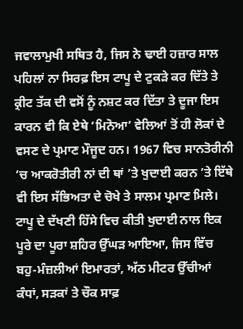ਜਵਾਲਾਮੁਖੀ ਸਥਿਤ ਹੈ, ਜਿਸ ਨੇ ਢਾਈ ਹਜ਼ਾਰ ਸਾਲ ਪਹਿਲਾਂ ਨਾ ਸਿਰਫ਼ ਇਸ ਟਾਪੂ ਦੇ ਟੁਕੜੇ ਕਰ ਦਿੱਤੇ ਤੇ ਕ੍ਰੀਟ ਤੱਕ ਦੀ ਵਸੋਂ ਨੂੰ ਨਸ਼ਟ ਕਰ ਦਿੱਤਾ ਤੇ ਦੂਜਾ ਇਸ ਕਾਰਨ ਵੀ ਕਿ ਏਥੇ ‘ਮਿਨੋਆ’ ਵੇਲਿਆਂ ਤੋਂ ਹੀ ਲੋਕਾਂ ਦੇ ਵਸਣ ਦੇ ਪ੍ਰਮਾਣ ਮੌਜੂਦ ਹਨ। 1967 ਵਿਚ ਸਾਨਤੋਰੀਨੀ ’ਚ ਆਕਰੋਤੀਰੀ ਨਾਂ ਦੀ ਥਾਂ ’ਤੇ ਖੁਦਾਈ ਕਰਨ ’ਤੇ ਇੱਥੇ ਵੀ ਇਸ ਸੱਭਿਅਤਾ ਦੇ ਚੋਖੇ ਤੇ ਸਾਲਮ ਪ੍ਰਮਾਣ ਮਿਲੇ। ਟਾਪੂ ਦੇ ਦੱਖਣੀ ਹਿੱਸੇ ਵਿਚ ਕੀਤੀ ਖੁਦਾਈ ਨਾਲ ਇਕ ਪੂਰੇ ਦਾ ਪੂਰਾ ਸ਼ਹਿਰ ਉੱਘੜ ਆਇਆ, ਜਿਸ ਵਿੱਚ ਬਹੁ-ਮੰਜ਼ਲੀਆਂ ਇਮਾਰਤਾਂ, ਅੱਠ ਮੀਟਰ ਉੱਚੀਆਂ ਕੰਧਾਂ, ਸੜਕਾਂ ਤੇ ਚੌਕ ਸਾਫ਼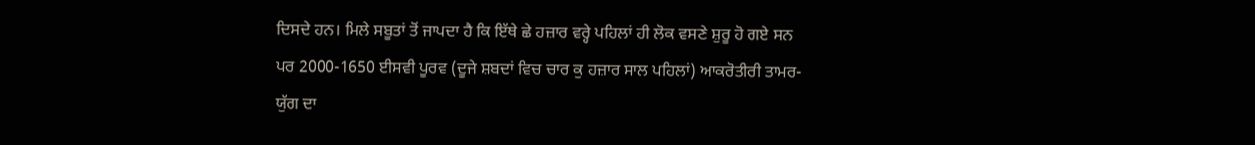ਦਿਸਦੇ ਹਨ। ਮਿਲੇ ਸਬੂਤਾਂ ਤੋਂ ਜਾਪਦਾ ਹੈ ਕਿ ਇੱਥੇ ਛੇ ਹਜ਼ਾਰ ਵਰ੍ਹੇ ਪਹਿਲਾਂ ਹੀ ਲੋਕ ਵਸਣੇ ਸ਼ੁਰੂ ਹੋ ਗਏ ਸਨ ਪਰ 2000-1650 ਈਸਵੀ ਪੂਰਵ (ਦੂਜੇ ਸ਼ਬਦਾਂ ਵਿਚ ਚਾਰ ਕੁ ਹਜ਼ਾਰ ਸਾਲ ਪਹਿਲਾਂ) ਆਕਰੋਤੀਰੀ ਤਾਮਰ-ਯੁੱਗ ਦਾ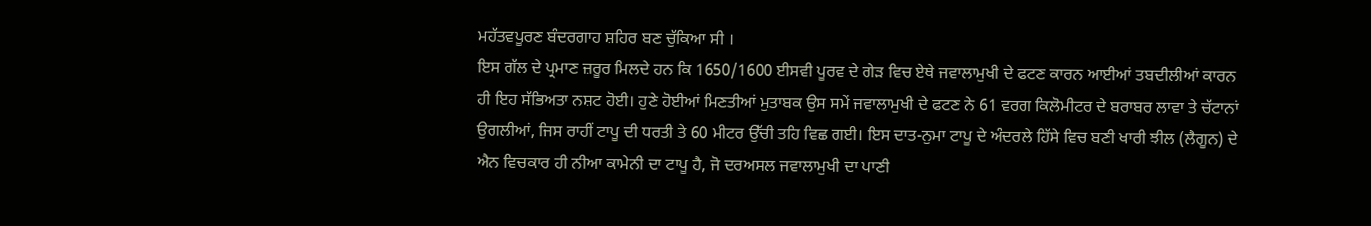ਮਹੱਤਵਪੂਰਣ ਬੰਦਰਗਾਹ ਸ਼ਹਿਰ ਬਣ ਚੁੱਕਿਆ ਸੀ ।
ਇਸ ਗੱਲ ਦੇ ਪ੍ਰਮਾਣ ਜ਼ਰੂਰ ਮਿਲਦੇ ਹਨ ਕਿ 1650/1600 ਈਸਵੀ ਪੂਰਵ ਦੇ ਗੇੜ ਵਿਚ ਏਥੇ ਜਵਾਲਾਮੁਖੀ ਦੇ ਫਟਣ ਕਾਰਨ ਆਈਆਂ ਤਬਦੀਲੀਆਂ ਕਾਰਨ ਹੀ ਇਹ ਸੱਭਿਅਤਾ ਨਸ਼ਟ ਹੋਈ। ਹੁਣੇ ਹੋਈਆਂ ਮਿਣਤੀਆਂ ਮੁਤਾਬਕ ਉਸ ਸਮੇਂ ਜਵਾਲਾਮੁਖੀ ਦੇ ਫਟਣ ਨੇ 61 ਵਰਗ ਕਿਲੋਮੀਟਰ ਦੇ ਬਰਾਬਰ ਲਾਵਾ ਤੇ ਚੱਟਾਨਾਂ ਉਗਲੀਆਂ, ਜਿਸ ਰਾਹੀਂ ਟਾਪੂ ਦੀ ਧਰਤੀ ਤੇ 60 ਮੀਟਰ ਉੱਚੀ ਤਹਿ ਵਿਛ ਗਈ। ਇਸ ਦਾਤ-ਨੁਮਾ ਟਾਪੂ ਦੇ ਅੰਦਰਲੇ ਹਿੱਸੇ ਵਿਚ ਬਣੀ ਖਾਰੀ ਝੀਲ (ਲੈਗੂਨ) ਦੇ ਐਨ ਵਿਚਕਾਰ ਹੀ ਨੀਆ ਕਾਮੇਨੀ ਦਾ ਟਾਪੂ ਹੈ, ਜੋ ਦਰਅਸਲ ਜਵਾਲਾਮੁਖੀ ਦਾ ਪਾਣੀ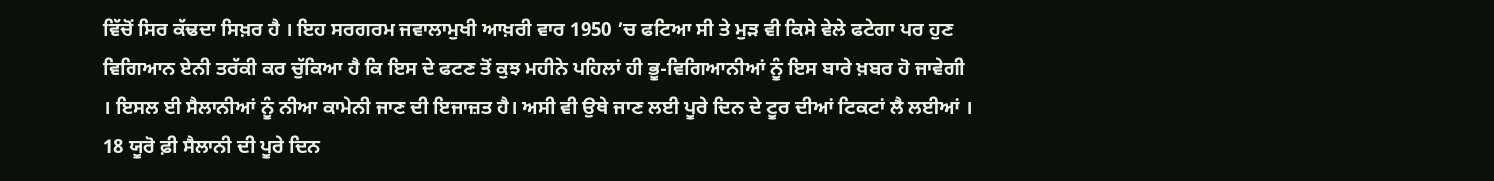ਵਿੱਚੋਂ ਸਿਰ ਕੱਢਦਾ ਸਿਖ਼ਰ ਹੈ । ਇਹ ਸਰਗਰਮ ਜਵਾਲਾਮੁਖੀ ਆਖ਼ਰੀ ਵਾਰ 1950 ’ਚ ਫਟਿਆ ਸੀ ਤੇ ਮੁੜ ਵੀ ਕਿਸੇ ਵੇਲੇ ਫਟੇਗਾ ਪਰ ਹੁਣ ਵਿਗਿਆਨ ਏਨੀ ਤਰੱਕੀ ਕਰ ਚੁੱਕਿਆ ਹੈ ਕਿ ਇਸ ਦੇ ਫਟਣ ਤੋਂ ਕੁਝ ਮਹੀਨੇ ਪਹਿਲਾਂ ਹੀ ਭੂ-ਵਿਗਿਆਨੀਆਂ ਨੂੰ ਇਸ ਬਾਰੇ ਖ਼ਬਰ ਹੋ ਜਾਵੇਗੀ । ਇਸਲ ਈ ਸੈਲਾਨੀਆਂ ਨੂੰ ਨੀਆ ਕਾਮੇਨੀ ਜਾਣ ਦੀ ਇਜਾਜ਼ਤ ਹੈ। ਅਸੀ ਵੀ ਉਥੇ ਜਾਣ ਲਈ ਪੂਰੇ ਦਿਨ ਦੇ ਟੂਰ ਦੀਆਂ ਟਿਕਟਾਂ ਲੈ ਲਈਆਂ । 18 ਯੂਰੋ ਫ਼ੀ ਸੈਲਾਨੀ ਦੀ ਪੂਰੇ ਦਿਨ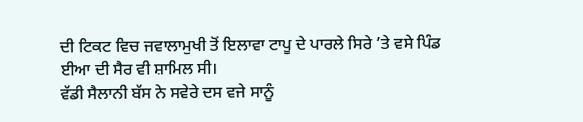ਦੀ ਟਿਕਟ ਵਿਚ ਜਵਾਲਾਮੁਖੀ ਤੋਂ ਇਲਾਵਾ ਟਾਪੂ ਦੇ ਪਾਰਲੇ ਸਿਰੇ ’ਤੇ ਵਸੇ ਪਿੰਡ ਈਆ ਦੀ ਸੈਰ ਵੀ ਸ਼ਾਮਿਲ ਸੀ।
ਵੱਡੀ ਸੈਲਾਨੀ ਬੱਸ ਨੇ ਸਵੇਰੇ ਦਸ ਵਜੇ ਸਾਨੂੰ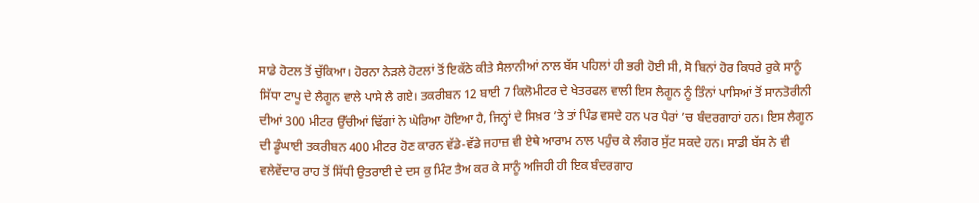ਸਾਡੇ ਹੋਟਲ ਤੋਂ ਚੁੱਕਿਆ। ਹੋਰਨਾ ਨੇੜਲੇ ਹੋਟਲਾਂ ਤੋਂ ਇਕੱਠੇ ਕੀਤੇ ਸੈਲਾਨੀਆਂ ਨਾਲ ਬੱਸ ਪਹਿਲਾਂ ਹੀ ਭਰੀ ਹੋਈ ਸੀ, ਸੋ ਬਿਨਾਂ ਹੋਰ ਕਿਧਰੇ ਰੁਕੇ ਸਾਨੂੰ ਸਿੱਧਾ ਟਾਪੂ ਦੇ ਲੈਗੂਨ ਵਾਲੇ ਪਾਸੇ ਲੈ ਗਏ। ਤਕਰੀਬਨ 12 ਬਾਈ 7 ਕਿਲੋਮੀਟਰ ਦੇ ਖੇਤਰਫਲ ਵਾਲੀ ਇਸ ਲੈਗੂਨ ਨੂੰ ਤਿੰਨਾਂ ਪਾਸਿਆਂ ਤੋਂ ਸਾਨਤੋਰੀਨੀ ਦੀਆਂ 300 ਮੀਟਰ ਉੱਚੀਆਂ ਢਿੱਗਾਂ ਨੇ ਘੇਰਿਆ ਹੋਇਆ ਹੈ, ਜਿਨ੍ਹਾਂ ਦੇ ਸਿਖ਼ਰ ’ਤੇ ਤਾਂ ਪਿੰਡ ਵਸਦੇ ਹਨ ਪਰ ਪੈਰਾਂ ’ਚ ਬੰਦਰਗਾਹਾਂ ਹਨ। ਇਸ ਲੈਗੂਨ ਦੀ ਡੂੰਘਾਈ ਤਕਰੀਬਨ 400 ਮੀਟਰ ਹੋਣ ਕਾਰਨ ਵੱਡੇ-ਵੱਡੇ ਜਹਾਜ਼ ਵੀ ਏਥੇ ਆਰਾਮ ਨਾਲ ਪਹੁੰਚ ਕੇ ਲੰਗਰ ਸੁੱਟ ਸਕਦੇ ਹਨ। ਸਾਡੀ ਬੱਸ ਨੇ ਵੀ ਵਲੇਵੇਂਦਾਰ ਰਾਹ ਤੋਂ ਸਿੱਧੀ ਉਤਰਾਈ ਦੇ ਦਸ ਕੁ ਮਿੰਟ ਤੈਅ ਕਰ ਕੇ ਸਾਨੂੰ ਅਜਿਹੀ ਹੀ ਇਕ ਬੰਦਰਗਾਹ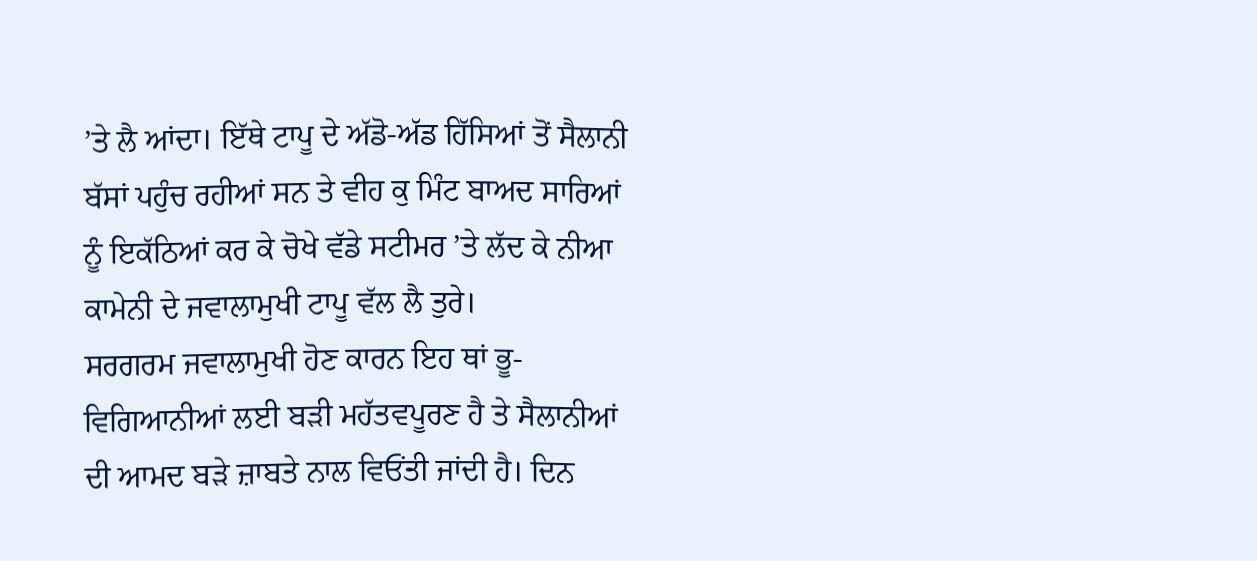’ਤੇ ਲੈ ਆਂਦਾ। ਇੱਥੇ ਟਾਪੂ ਦੇ ਅੱਡੋ-ਅੱਡ ਹਿੱਸਿਆਂ ਤੋਂ ਸੈਲਾਨੀ ਬੱਸਾਂ ਪਹੁੰਚ ਰਹੀਆਂ ਸਨ ਤੇ ਵੀਹ ਕੁ ਮਿੰਟ ਬਾਅਦ ਸਾਰਿਆਂ ਨੂੰ ਇਕੱਠਿਆਂ ਕਰ ਕੇ ਚੋਖੇ ਵੱਡੇ ਸਟੀਮਰ ’ਤੇ ਲੱਦ ਕੇ ਨੀਆ ਕਾਮੇਨੀ ਦੇ ਜਵਾਲਾਮੁਖੀ ਟਾਪੂ ਵੱਲ ਲੈ ਤੁਰੇ।
ਸਰਗਰਮ ਜਵਾਲਾਮੁਖੀ ਹੋਣ ਕਾਰਨ ਇਹ ਥਾਂ ਭੂ-ਵਿਗਿਆਨੀਆਂ ਲਈ ਬੜੀ ਮਹੱਤਵਪੂਰਣ ਹੈ ਤੇ ਸੈਲਾਨੀਆਂ ਦੀ ਆਮਦ ਬੜੇ ਜ਼ਾਬਤੇ ਨਾਲ ਵਿਓਂਤੀ ਜਾਂਦੀ ਹੈ। ਦਿਨ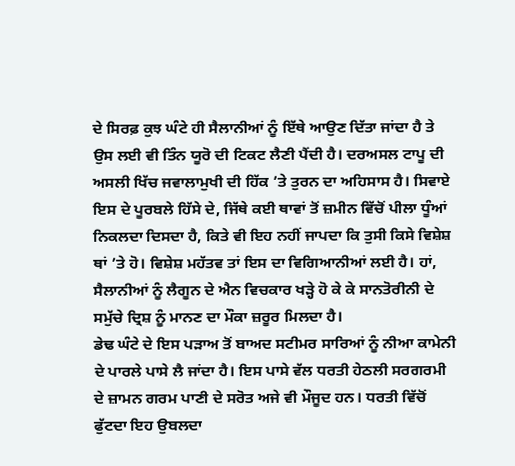ਦੇ ਸਿਰਫ਼ ਕੁਝ ਘੰਟੇ ਹੀ ਸੈਲਾਨੀਆਂ ਨੂੰ ਇੱਥੇ ਆਉਣ ਦਿੱਤਾ ਜਾਂਦਾ ਹੈ ਤੇ ਉਸ ਲਈ ਵੀ ਤਿੰਨ ਯੂਰੋ ਦੀ ਟਿਕਟ ਲੈਣੀ ਪੈਂਦੀ ਹੈ। ਦਰਅਸਲ ਟਾਪੂ ਦੀ ਅਸਲੀ ਖਿੱਚ ਜਵਾਲਾਮੁਖੀ ਦੀ ਹਿੱਕ ’ਤੇ ਤੁਰਨ ਦਾ ਅਹਿਸਾਸ ਹੈ। ਸਿਵਾਏ ਇਸ ਦੇ ਪੂਰਬਲੇ ਹਿੱਸੇ ਦੇ, ਜਿੱਥੇ ਕਈ ਥਾਵਾਂ ਤੋਂ ਜ਼ਮੀਨ ਵਿੱਚੋਂ ਪੀਲਾ ਧੂੰਆਂ ਨਿਕਲਦਾ ਦਿਸਦਾ ਹੈ, ਕਿਤੇ ਵੀ ਇਹ ਨਹੀਂ ਜਾਪਦਾ ਕਿ ਤੁਸੀ ਕਿਸੇ ਵਿਸ਼ੇਸ਼ ਥਾਂ ’ਤੇ ਹੋ। ਵਿਸ਼ੇਸ਼ ਮਹੱਤਵ ਤਾਂ ਇਸ ਦਾ ਵਿਗਿਆਨੀਆਂ ਲਈ ਹੈ। ਹਾਂ, ਸੈਲਾਨੀਆਂ ਨੂੰ ਲੈਗੂਨ ਦੇ ਐਨ ਵਿਚਕਾਰ ਖੜ੍ਹੇ ਹੋ ਕੇ ਕੇ ਸਾਨਤੋਰੀਨੀ ਦੇ ਸਮੁੱਚੇ ਦ੍ਰਿਸ਼ ਨੂੰ ਮਾਨਣ ਦਾ ਮੌਕਾ ਜ਼ਰੂਰ ਮਿਲਦਾ ਹੈ।
ਡੇਢ ਘੰਟੇ ਦੇ ਇਸ ਪੜਾਅ ਤੋਂ ਬਾਅਦ ਸਟੀਮਰ ਸਾਰਿਆਂ ਨੂੰ ਨੀਆ ਕਾਮੇਨੀ ਦੇ ਪਾਰਲੇ ਪਾਸੇ ਲੈ ਜਾਂਦਾ ਹੈ। ਇਸ ਪਾਸੇ ਵੱਲ ਧਰਤੀ ਹੇਠਲੀ ਸਰਗਰਮੀ ਦੇ ਜ਼ਾਮਨ ਗਰਮ ਪਾਣੀ ਦੇ ਸਰੋਤ ਅਜੇ ਵੀ ਮੌਜੂਦ ਹਨ। ਧਰਤੀ ਵਿੱਚੋਂ ਫੁੱਟਦਾ ਇਹ ਉਬਲਦਾ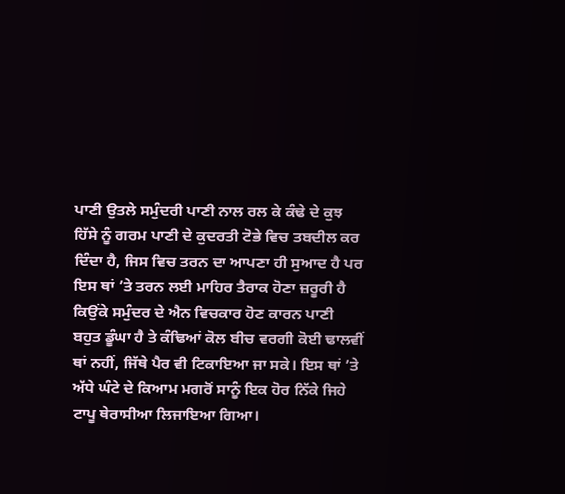ਪਾਣੀ ਉਤਲੇ ਸਮੁੰਦਰੀ ਪਾਣੀ ਨਾਲ ਰਲ ਕੇ ਕੰਢੇ ਦੇ ਕੁਝ ਹਿੱਸੇ ਨੂੰ ਗਰਮ ਪਾਣੀ ਦੇ ਕੁਦਰਤੀ ਟੋਭੇ ਵਿਚ ਤਬਦੀਲ ਕਰ ਦਿੰਦਾ ਹੈ, ਜਿਸ ਵਿਚ ਤਰਨ ਦਾ ਆਪਣਾ ਹੀ ਸੁਆਦ ਹੈ ਪਰ ਇਸ ਥਾਂ ’ਤੇ ਤਰਨ ਲਈ ਮਾਹਿਰ ਤੈਰਾਕ ਹੋਣਾ ਜ਼ਰੂਰੀ ਹੈ ਕਿਉਂਕੇ ਸਮੁੰਦਰ ਦੇ ਐਨ ਵਿਚਕਾਰ ਹੋਣ ਕਾਰਨ ਪਾਣੀ ਬਹੁਤ ਡੂੰਘਾ ਹੈ ਤੇ ਕੰਢਿਆਂ ਕੋਲ ਬੀਚ ਵਰਗੀ ਕੋਈ ਢਾਲਵੀਂ ਥਾਂ ਨਹੀਂ, ਜਿੱਥੇ ਪੈਰ ਵੀ ਟਿਕਾਇਆ ਜਾ ਸਕੇ। ਇਸ ਥਾਂ ’ਤੇ ਅੱਧੇ ਘੰਟੇ ਦੇ ਕਿਆਮ ਮਗਰੋਂ ਸਾਨੂੰ ਇਕ ਹੋਰ ਨਿੱਕੇ ਜਿਹੇ ਟਾਪੂ ਥੇਰਾਸੀਆ ਲਿਜਾਇਆ ਗਿਆ।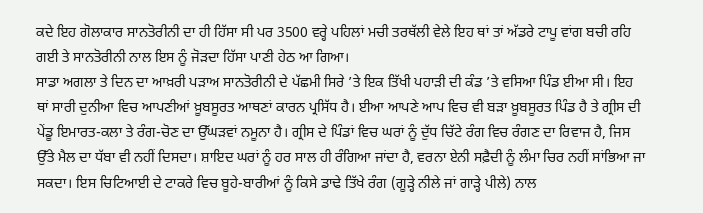ਕਦੇ ਇਹ ਗੋਲਾਕਾਰ ਸਾਨਤੋਰੀਨੀ ਦਾ ਹੀ ਹਿੱਸਾ ਸੀ ਪਰ 3500 ਵਰ੍ਹੇ ਪਹਿਲਾਂ ਮਚੀ ਤਰਥੱਲੀ ਵੇਲੇ ਇਹ ਥਾਂ ਤਾਂ ਅੱਡਰੇ ਟਾਪੂ ਵਾਂਗ ਬਚੀ ਰਹਿ ਗਈ ਤੇ ਸਾਨਤੋਰੀਨੀ ਨਾਲ ਇਸ ਨੂੰ ਜੋੜਦਾ ਹਿੱਸਾ ਪਾਣੀ ਹੇਠ ਆ ਗਿਆ।
ਸਾਡਾ ਅਗਲਾ ਤੇ ਦਿਨ ਦਾ ਆਖ਼ਰੀ ਪੜਾਅ ਸਾਨਤੋਰੀਨੀ ਦੇ ਪੱਛਮੀ ਸਿਰੇ ’ਤੇ ਇਕ ਤਿੱਖੀ ਪਹਾੜੀ ਦੀ ਕੰਡ ’ਤੇ ਵਸਿਆ ਪਿੰਡ ਈਆ ਸੀ। ਇਹ ਥਾਂ ਸਾਰੀ ਦੁਨੀਆ ਵਿਚ ਆਪਣੀਆਂ ਖ਼ੂਬਸੂਰਤ ਆਥਣਾਂ ਕਾਰਨ ਪ੍ਰਸਿੱਧ ਹੈ। ਈਆ ਆਪਣੇ ਆਪ ਵਿਚ ਵੀ ਬੜਾ ਖ਼ੂਬਸੂਰਤ ਪਿੰਡ ਹੈ ਤੇ ਗ੍ਰੀਸ ਦੀ ਪੇਂਡੂ ਇਮਾਰਤ-ਕਲਾ ਤੇ ਰੰਗ-ਚੋਣ ਦਾ ਉੱਘੜਵਾਂ ਨਮੂਨਾ ਹੈ। ਗ੍ਰੀਸ ਦੇ ਪਿੰਡਾਂ ਵਿਚ ਘਰਾਂ ਨੂੰ ਦੁੱਧ ਚਿੱਟੇ ਰੰਗ ਵਿਚ ਰੰਗਣ ਦਾ ਰਿਵਾਜ ਹੈ, ਜਿਸ ਉੱਤੇ ਮੈਲ ਦਾ ਧੱਬਾ ਵੀ ਨਹੀਂ ਦਿਸਦਾ। ਸ਼ਾਇਦ ਘਰਾਂ ਨੂੰ ਹਰ ਸਾਲ ਹੀ ਰੰਗਿਆ ਜਾਂਦਾ ਹੈ, ਵਰਨਾ ਏਨੀ ਸਫ਼ੈਦੀ ਨੂੰ ਲੰਮਾ ਚਿਰ ਨਹੀਂ ਸਾਂਭਿਆ ਜਾ ਸਕਦਾ। ਇਸ ਚਿਟਿਆਈ ਦੇ ਟਾਕਰੇ ਵਿਚ ਬੂਹੇ-ਬਾਰੀਆਂ ਨੂੰ ਕਿਸੇ ਡਾਢੇ ਤਿੱਖੇ ਰੰਗ (ਗੂੜ੍ਹੇ ਨੀਲੇ ਜਾਂ ਗਾੜ੍ਹੇ ਪੀਲੇ) ਨਾਲ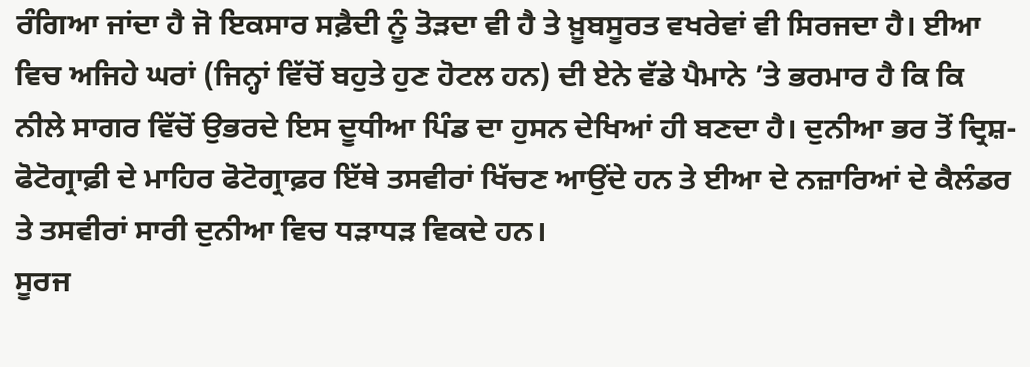ਰੰਗਿਆ ਜਾਂਦਾ ਹੈ ਜੋ ਇਕਸਾਰ ਸਫ਼ੈਦੀ ਨੂੰ ਤੋੜਦਾ ਵੀ ਹੈ ਤੇ ਖ਼ੂਬਸੂਰਤ ਵਖਰੇਵਾਂ ਵੀ ਸਿਰਜਦਾ ਹੈ। ਈਆ ਵਿਚ ਅਜਿਹੇ ਘਰਾਂ (ਜਿਨ੍ਹਾਂ ਵਿੱਚੋਂ ਬਹੁਤੇ ਹੁਣ ਹੋਟਲ ਹਨ) ਦੀ ਏਨੇ ਵੱਡੇ ਪੈਮਾਨੇ ’ਤੇ ਭਰਮਾਰ ਹੈ ਕਿ ਕਿ ਨੀਲੇ ਸਾਗਰ ਵਿੱਚੋਂ ਉਭਰਦੇ ਇਸ ਦੂਧੀਆ ਪਿੰਡ ਦਾ ਹੁਸਨ ਦੇਖਿਆਂ ਹੀ ਬਣਦਾ ਹੈ। ਦੁਨੀਆ ਭਰ ਤੋਂ ਦ੍ਰਿਸ਼-ਫੋਟੋਗ੍ਰਾਫ਼ੀ ਦੇ ਮਾਹਿਰ ਫੋਟੋਗ੍ਰਾਫ਼ਰ ਇੱਥੇ ਤਸਵੀਰਾਂ ਖਿੱਚਣ ਆਉਂਦੇ ਹਨ ਤੇ ਈਆ ਦੇ ਨਜ਼ਾਰਿਆਂ ਦੇ ਕੈਲੰਡਰ ਤੇ ਤਸਵੀਰਾਂ ਸਾਰੀ ਦੁਨੀਆ ਵਿਚ ਧੜਾਧੜ ਵਿਕਦੇ ਹਨ।
ਸੂਰਜ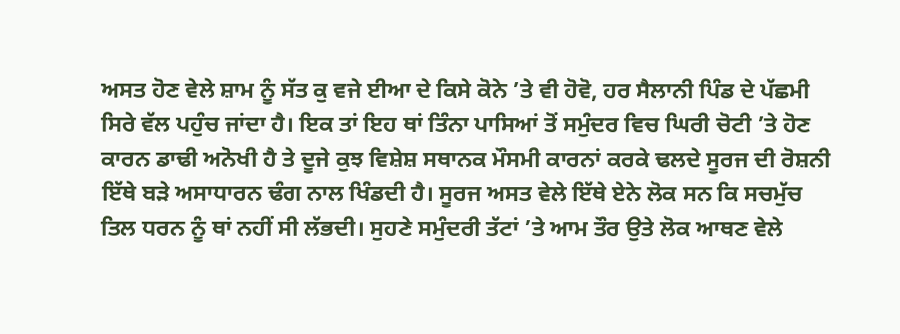ਅਸਤ ਹੋਣ ਵੇਲੇ ਸ਼ਾਮ ਨੂੰ ਸੱਤ ਕੁ ਵਜੇ ਈਆ ਦੇ ਕਿਸੇ ਕੋਨੇ ’ਤੇ ਵੀ ਹੋਵੋ, ਹਰ ਸੈਲਾਨੀ ਪਿੰਡ ਦੇ ਪੱਛਮੀ ਸਿਰੇ ਵੱਲ ਪਹੁੰਚ ਜਾਂਦਾ ਹੈ। ਇਕ ਤਾਂ ਇਹ ਥਾਂ ਤਿੰਨਾ ਪਾਸਿਆਂ ਤੋਂ ਸਮੁੰਦਰ ਵਿਚ ਘਿਰੀ ਚੋਟੀ ’ਤੇ ਹੋਣ ਕਾਰਨ ਡਾਢੀ ਅਨੋਖੀ ਹੈ ਤੇ ਦੂਜੇ ਕੁਝ ਵਿਸ਼ੇਸ਼ ਸਥਾਨਕ ਮੌਸਮੀ ਕਾਰਨਾਂ ਕਰਕੇ ਢਲਦੇ ਸੂਰਜ ਦੀ ਰੋਸ਼ਨੀ ਇੱਥੇ ਬੜੇ ਅਸਾਧਾਰਨ ਢੰਗ ਨਾਲ ਖਿੰਡਦੀ ਹੈ। ਸੂਰਜ ਅਸਤ ਵੇਲੇ ਇੱਥੇ ਏਨੇ ਲੋਕ ਸਨ ਕਿ ਸਚਮੁੱਚ ਤਿਲ ਧਰਨ ਨੂੰ ਥਾਂ ਨਹੀਂ ਸੀ ਲੱਭਦੀ। ਸੁਹਣੇ ਸਮੁੰਦਰੀ ਤੱਟਾਂ ’ਤੇ ਆਮ ਤੌਰ ਉਤੇ ਲੋਕ ਆਥਣ ਵੇਲੇ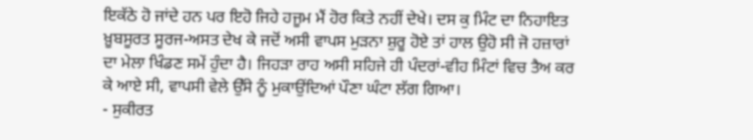ਇਕੱਠੇ ਹੋ ਜਾਂਦੇ ਹਨ ਪਰ ਇਹੋ ਜਿਹੇ ਹਜੂਮ ਮੈਂ ਹੋਰ ਕਿਤੇ ਨਹੀਂ ਦੇਖੇ। ਦਸ ਕੁ ਮਿੰਟ ਦਾ ਨਿਹਾਇਤ ਖ਼ੂਬਸੂਰਤ ਸੂਰਜ-ਅਸਤ ਦੇਖ ਕੇ ਜਦੋਂ ਅਸੀ ਵਾਪਸ ਮੁੜਨਾ ਸ਼ੁਰੂ ਹੋਏ ਤਾਂ ਹਾਲ ਉਹੋ ਸੀ ਜੋ ਹਜ਼ਾਰਾਂ ਦਾ ਮੇਲਾ ਖਿੰਡਣ ਸਮੇਂ ਹੁੰਦਾ ਹੈ। ਜਿਹੜਾ ਰਾਹ ਅਸੀ ਸਹਿਜੇ ਹੀ ਪੰਦਰਾਂ-ਵੀਹ ਮਿੰਟਾਂ ਵਿਚ ਤੈਅ ਕਰ ਕੇ ਆਏ ਸੀ, ਵਾਪਸੀ ਵੇਲੇ ਉੱਸੇ ਨੂੰ ਮੁਕਾਉਂਦਿਆਂ ਪੌਣਾ ਘੰਟਾ ਲੱਗ ਗਿਆ।
- ਸੁਕੀਰਤ